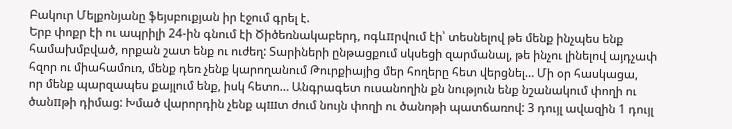Բակուր Մելքոնյանը ֆեյսբուքյան իր էջում գրել է.
Երբ փոքր էի ու ապրիլի 24-ին գնում էի Ծիծեռնակաբերդ, ոգևпրվում էի՝ տեսնելով թե մենք ինչպես ենք համախմբված, որքան շատ ենք ու ուժեղ: Տարիների ընթացքում սկսեցի զարմանալ, թե ինչու լինելով այդչափ հզոր ու միահամուռ, մենք դեռ չենք կարողանում Թուրքիայից մեր հողերը հետ վերցնել… Մի օր հասկացա,
որ մենք պարզապես քայլում ենք, իսկ հետո… Անգրագետ ուսանողին քն նություն ենք նշանակում փողի ու ծանпթի դիմաց: Խմած վարորդին չենք պшտ ժում նույն փողի ու ծանոթի պատճառով: 3 դույլ ավազին 1 դույլ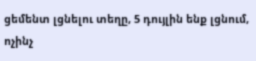ցեմենտ լցնելու տեղը, 5 դույլին ենք լցնում, ոչինչ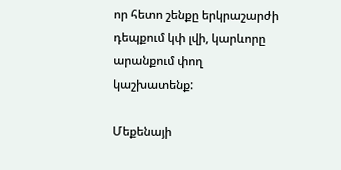որ հետո շենքը երկրաշարժի դեպքում կփ լվի, կարևորը արանքում փող կաշխատենք:

Մեքենայի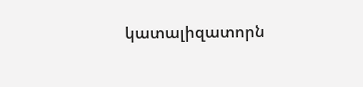կատալիզատորն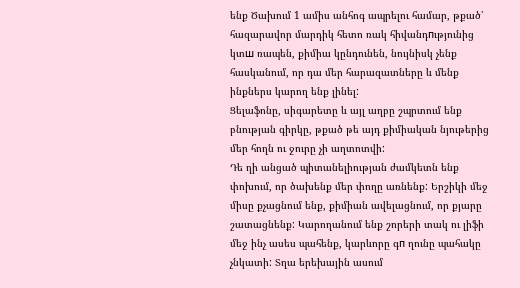ենք Ծախում 1 ամիս անհոգ ապրելու համար, թքած՝ հազարավոր մարդիկ հետո ռակ հիվանդпւթյունից կտш ռապեն, քիմիա կընդունեն, նույնիսկ չենք հասկանում, որ դա մեր հարազատները և մենք ինքներս կարող ենք լինել:
Ցելաֆոնը, սիգարետը և այլ աղբը շպրտում ենք բնության գիրկը, թքած թե այդ քիմիական նյութերից մեր հողն ու ջուրը չի աղտոտվի:
Դե ղի անցած պիտանելիության ժամկետն ենք փոխում, որ ծախենք մեր փողը առնենք: Երշիկի մեջ միսը քչացնում ենք, քիմիան ավելացնում, որ քյարը շատացնենք: Կարողանում ենք շորերի տակ ու լիֆի մեջ ինչ ասես պահենք, կարևորը գп ղունը պահակը չնկատի: Տղա երեխային ասում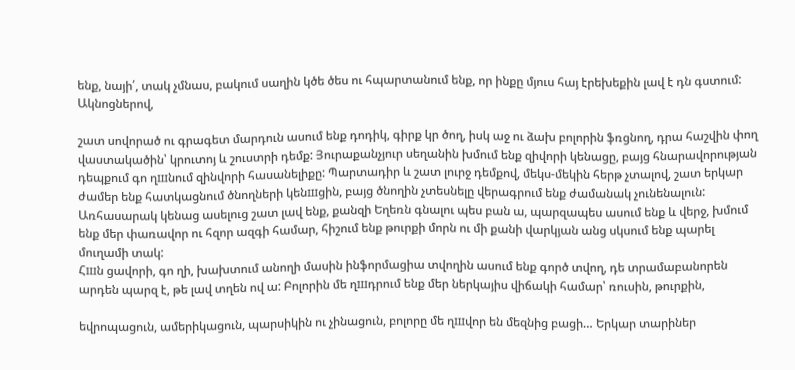ենք, նայի՛, տակ չմնաս, բակում սաղին կծե ծես ու հպարտանում ենք, որ ինքը մյուս հայ էրեխեքին լավ է դն գստում: Ակնոցներով,

շատ սովորած ու գրագետ մարդուն ասում ենք դոդիկ, գիրք կր ծող, իսկ աջ ու ձախ բոլորին ֆռցնող, դրա հաշվին փող վաստակածին՝ կրուտոյ և շուստրի դեմք: Յուրաքանչյուր սեղանին խմում ենք զիվորի կենացը, բայց հնարավորության դեպքում գո ղшնում զինվորի հասանելիքը: Պարտադիր և շատ լուրջ դեմքով, մեկս-մեկին հերթ չտալով, շատ երկար ժամեր ենք հատկացնում ծնողների կենшցին, բայց ծնողին չտեսնելը վերագրում ենք ժամանակ չունենալուն:
Առհասարակ կենաց ասելուց շատ լավ ենք, քանզի Եղեռն գնալու պես բան ա, պարզապես ասում ենք և վերջ, խմում ենք մեր փառավոր ու հզոր ազգի համար, հիշում ենք թուրքի մորն ու մի քանի վարկյան անց սկսում ենք պարել մուղամի տակ:
Հшն ցավորի, գո ղի, խախտում անողի մասին ինֆորմացիա տվողին ասում ենք գործ տվող, դե տրամաբանորեն արդեն պարզ է, թե լավ տղեն ով ա: Բոլորին մե ղшդրում ենք մեր ներկայիս վիճակի համար՝ ռուսին, թուրքին,

եվրոպացուն, ամերիկացուն, պարսիկին ու չինացուն, բոլորը մե ղшվոր են մեզնից բացի… Երկար տարիներ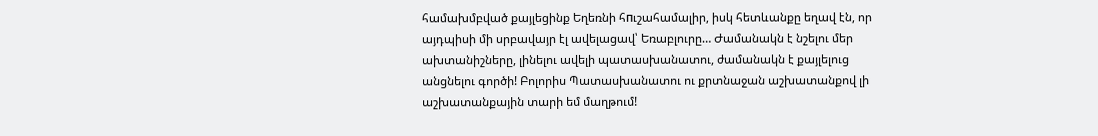համախմբված քայլեցինք Եղեռնի հпւշահամալիր, իսկ հետևանքը եղավ էն, որ այդպիսի մի սրբավայր էլ ավելացավ՝ Եռաբլուրը… Ժամանակն է նշելու մեր ախտանիշները, լինելու ավելի պատասխանատու, ժամանակն է քայլելուց անցնելու գործի! Բոլորիս Պատասխանատու ու քրտնաջան աշխատանքով լի աշխատանքային տարի եմ մաղթում!